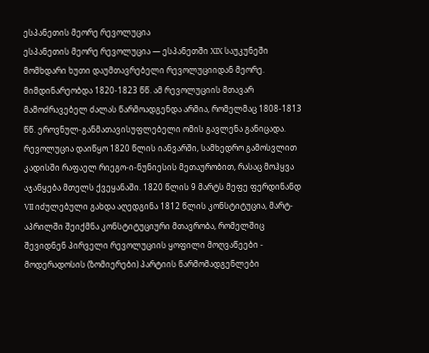ესპანეთის მეორე რევოლუცია
ესპანეთის მეორე რევოლუცია — ესპანეთში XIX საუკუნეში მომხდარი ხუთი დაუმთავრებელი რევოლუციიდან მეორე. მიმდინარეობდა 1820-1823 წწ. ამ რევოლუციის მთავარ მამოძრავებელ ძალას წარმოადგენდა არმია, რომელმაც 1808-1813 წწ. ეროვნულ-განმათავისუფლებელი ომის გავლენა განიცადა. რევოლუცია დაიწყო 1820 წლის იანვარში, სამხედრო გამოსვლით კადისში რაფაელ რიეგო-ი-ნუნიესის მეთაურობით, რასაც მოჰყვა აჯანყება მთელს ქვეყანაში. 1820 წლის 9 მარტს მეფე ფერდინანდ VII იძულებული გახდა აღედგინა 1812 წლის კონსტიტუცია, მარტ-აპრილში შეიქმნა კონსტიტუციური მთავრობა, რომელშიც შევიდნენ პირველი რევოლუციის ყოფილი მოღვაწეები - მოდერადოსის (ზომიერები) პარტიის წარმომადგენლები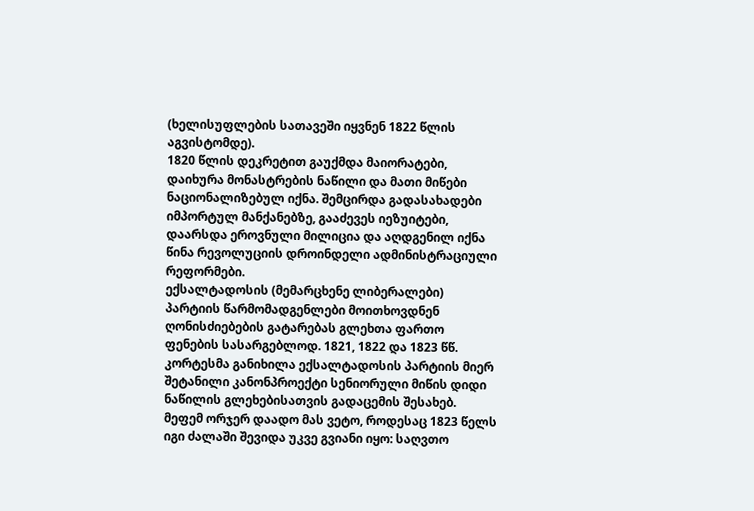(ხელისუფლების სათავეში იყვნენ 1822 წლის აგვისტომდე).
1820 წლის დეკრეტით გაუქმდა მაიორატები, დაიხურა მონასტრების ნაწილი და მათი მიწები ნაციონალიზებულ იქნა. შემცირდა გადასახადები იმპორტულ მანქანებზე, გააძევეს იეზუიტები, დაარსდა ეროვნული მილიცია და აღდგენილ იქნა წინა რევოლუციის დროინდელი ადმინისტრაციული რეფორმები.
ექსალტადოსის (მემარცხენე ლიბერალები) პარტიის წარმომადგენლები მოითხოვდნენ ღონისძიებების გატარებას გლეხთა ფართო ფენების სასარგებლოდ. 1821, 1822 და 1823 წწ. კორტესმა განიხილა ექსალტადოსის პარტიის მიერ შეტანილი კანონპროექტი სენიორული მიწის დიდი ნაწილის გლეხებისათვის გადაცემის შესახებ. მეფემ ორჯერ დაადო მას ვეტო, როდესაც 1823 წელს იგი ძალაში შევიდა უკვე გვიანი იყო: საღვთო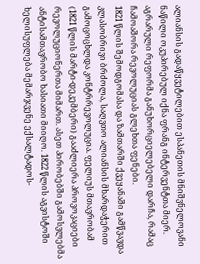ალიანსის გადაწყვეტილებით ესპანეთის მნიშვნელოვანი ნაწილი ოკუპირებულ იქნა ფრანგ ინტერვენტთა მიერ. აგრარული რეფორმა განუხორციელებელი დარჩა, რამაც ჩამოაშორა რევოლუციას გლეხთა ფენები.
1821 წლის შემოდგომასა და ზამთარში ქვეყანაში გამწვავდა კლასობრივი ბრძოლა, საღვთო ალიანსის მხარდაჭერით გამოცოცხლდა კონტრრევოლუცია. ფელიუს მთავრობამ (1821 წლის მარტი-დეკემბერი) გააძლიერა პროვოკაციები რევოლუციონერთა მიმართ. ასეთ პირობებში გამოსვლებმა ანტისამთავრობო ხასიათი მიიღო. 1822 წლის აგვისტოში ხელისუფლება მემარჯვენე ექსალტადოს-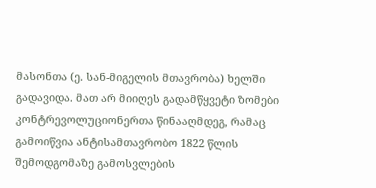მასონთა (ე. სან-მიგელის მთავრობა) ხელში გადავიდა. მათ არ მიიღეს გადამწყვეტი ზომები კონტრევოლუციონერთა წინააღმდეგ, რამაც გამოიწვია ანტისამთავრობო 1822 წლის შემოდგომაზე გამოსვლების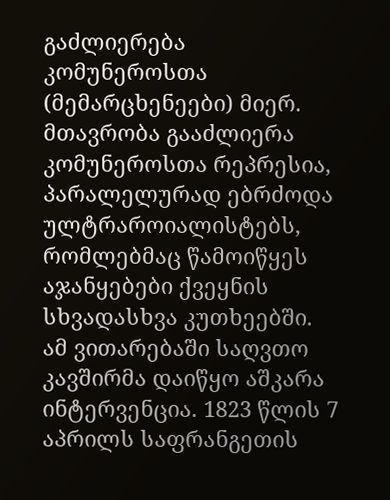გაძლიერება კომუნეროსთა (მემარცხენეები) მიერ. მთავრობა გააძლიერა კომუნეროსთა რეპრესია, პარალელურად ებრძოდა ულტრაროიალისტებს, რომლებმაც წამოიწყეს აჯანყებები ქვეყნის სხვადასხვა კუთხეებში.
ამ ვითარებაში საღვთო კავშირმა დაიწყო აშკარა ინტერვენცია. 1823 წლის 7 აპრილს საფრანგეთის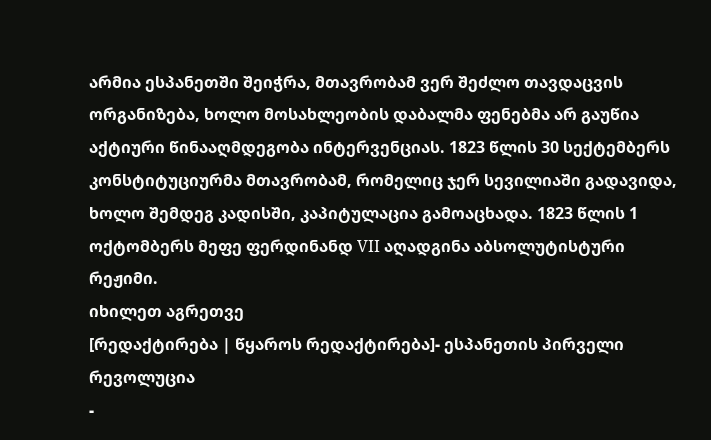არმია ესპანეთში შეიჭრა, მთავრობამ ვერ შეძლო თავდაცვის ორგანიზება, ხოლო მოსახლეობის დაბალმა ფენებმა არ გაუწია აქტიური წინააღმდეგობა ინტერვენციას. 1823 წლის 30 სექტემბერს კონსტიტუციურმა მთავრობამ, რომელიც ჯერ სევილიაში გადავიდა, ხოლო შემდეგ კადისში, კაპიტულაცია გამოაცხადა. 1823 წლის 1 ოქტომბერს მეფე ფერდინანდ VII აღადგინა აბსოლუტისტური რეჟიმი.
იხილეთ აგრეთვე
[რედაქტირება | წყაროს რედაქტირება]- ესპანეთის პირველი რევოლუცია
-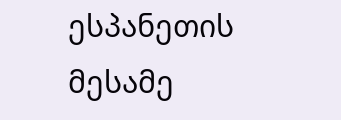ესპანეთის მესამე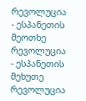რევოლუცია
- ესპანეთის მეოთხე რევოლუცია
- ესპანეთის მეხუთე რევოლუცია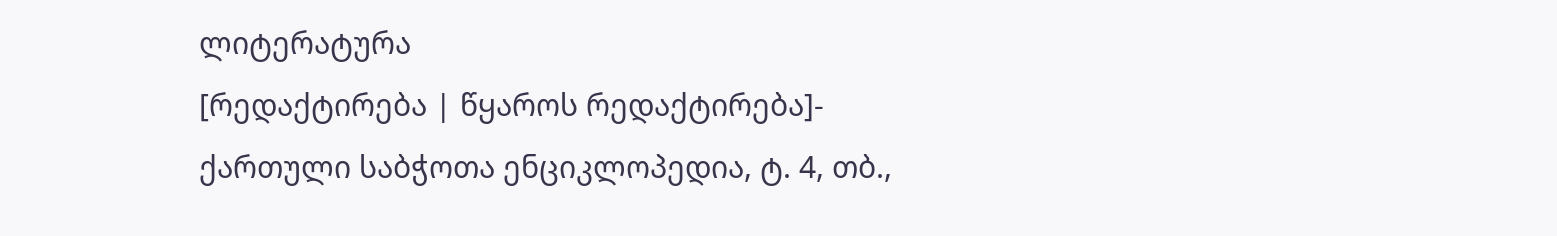ლიტერატურა
[რედაქტირება | წყაროს რედაქტირება]- ქართული საბჭოთა ენციკლოპედია, ტ. 4, თბ.,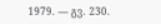1979. — გვ. 230.